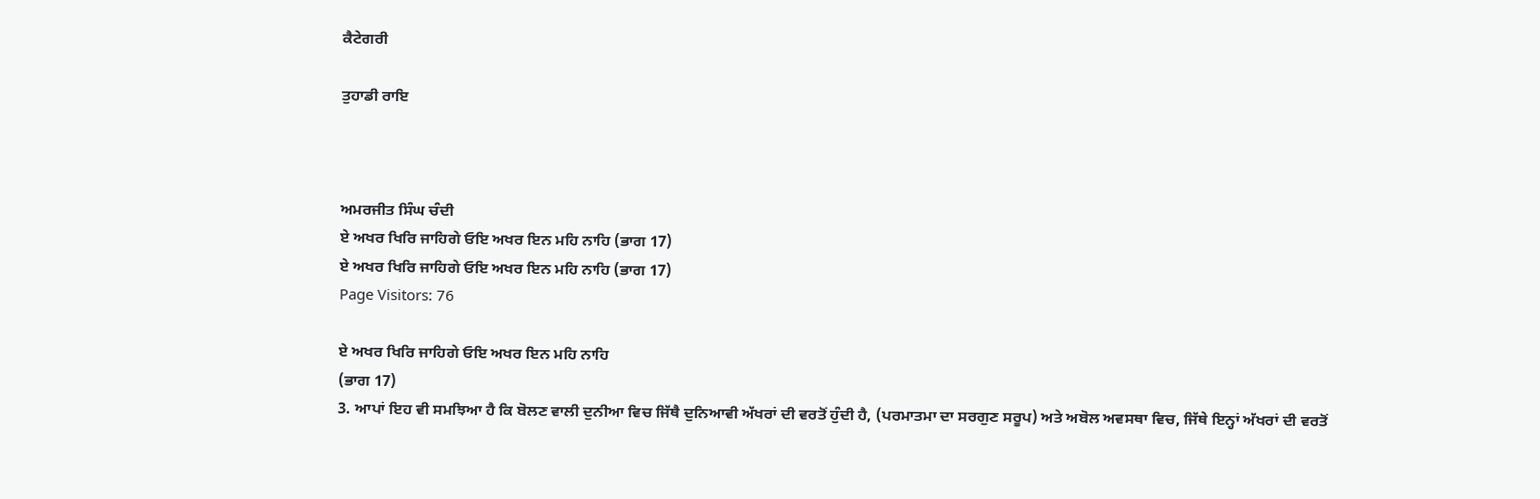ਕੈਟੇਗਰੀ

ਤੁਹਾਡੀ ਰਾਇ



ਅਮਰਜੀਤ ਸਿੰਘ ਚੰਦੀ
ਏ ਅਖਰ ਖਿਰਿ ਜਾਹਿਗੇ ਓਇ ਅਖਰ ਇਨ ਮਹਿ ਨਾਹਿ (ਭਾਗ 17)
ਏ ਅਖਰ ਖਿਰਿ ਜਾਹਿਗੇ ਓਇ ਅਖਰ ਇਨ ਮਹਿ ਨਾਹਿ (ਭਾਗ 17)
Page Visitors: 76

ਏ ਅਖਰ ਖਿਰਿ ਜਾਹਿਗੇ ਓਇ ਅਖਰ ਇਨ ਮਹਿ ਨਾਹਿ
(ਭਾਗ 17)
3. ਆਪਾਂ ਇਹ ਵੀ ਸਮਝਿਆ ਹੈ ਕਿ ਬੋਲਣ ਵਾਲੀ ਦੁਨੀਆ ਵਿਚ ਜਿੱਥੈ ਦੁਨਿਆਵੀ ਅੱਖਰਾਂ ਦੀ ਵਰਤੋਂ ਹੁੰਦੀ ਹੈ, (ਪਰਮਾਤਮਾ ਦਾ ਸਰਗੁਣ ਸਰੂਪ) ਅਤੇ ਅਬੋਲ ਅਵਸਥਾ ਵਿਚ, ਜਿੱਥੇ ਇਨ੍ਹਾਂ ਅੱਖਰਾਂ ਦੀ ਵਰਤੋਂ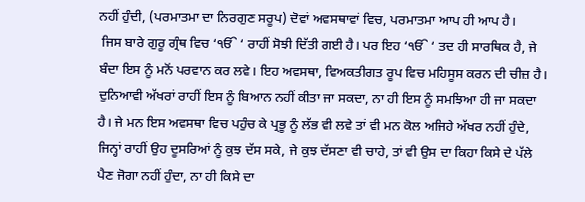ਨਹੀਂ ਹੁੰਦੀ, (ਪਰਮਾਤਮਾ ਦਾ ਨਿਰਗੁਣ ਸਰੂਪ) ਦੋਵਾਂ ਅਵਸਥਾਵਾਂ ਵਿਚ, ਪਰਮਾਤਮਾ ਆਪ ਹੀ ਆਪ ਹੈ।
 ਜਿਸ ਬਾਰੇ ਗੁਰੂ ਗ੍ਰੰਥ ਵਿਚ ‘ੴ ‘ ਰਾਹੀਂ ਸੋਝੀ ਦਿੱਤੀ ਗਈ ਹੈ। ਪਰ ਇਹ ‘ੴ ‘ ਤਦ ਹੀ ਸਾਰਥਿਕ ਹੈ, ਜੇ ਬੰਦਾ ਇਸ ਨੂੰ ਮਨੋਂ ਪਰਵਾਨ ਕਰ ਲਵੇ। ਇਹ ਅਵਸਥਾ, ਵਿਅਕਤੀਗਤ ਰੂਪ ਵਿਚ ਮਹਿਸੂਸ ਕਰਨ ਦੀ ਚੀਜ਼ ਹੈ। ਦੁਨਿਆਵੀ ਅੱਖਰਾਂ ਰਾਹੀਂ ਇਸ ਨੂੰ ਬਿਆਨ ਨਹੀਂ ਕੀਤਾ ਜਾ ਸਕਦਾ, ਨਾ ਹੀ ਇਸ ਨੂੰ ਸਮਝਿਆ ਹੀ ਜਾ ਸਕਦਾ ਹੈ। ਜੇ ਮਨ ਇਸ ਅਵਸਥਾ ਵਿਚ ਪਹੁੰਚ ਕੇ ਪ੍ਰਭੂ ਨੂੰ ਲੱਭ ਵੀ ਲਵੇ ਤਾਂ ਵੀ ਮਨ ਕੋਲ ਅਜਿਹੇ ਅੱਖਰ ਨਹੀਂ ਹੁੰਦੇ, ਜਿਨ੍ਹਾਂ ਰਾਹੀਂ ਉਹ ਦੂਸਰਿਆਂ ਨੂੰ ਕੁਝ ਦੱਸ ਸਕੇ, ਜੇ ਕੁਝ ਦੱਸਣਾ ਵੀ ਚਾਹੇ, ਤਾਂ ਵੀ ਉਸ ਦਾ ਕਿਹਾ ਕਿਸੇ ਦੇ ਪੱਲੇ ਪੈਣ ਜੋਗਾ ਨਹੀਂ ਹੁੰਦਾ, ਨਾ ਹੀ ਕਿਸੇ ਦਾ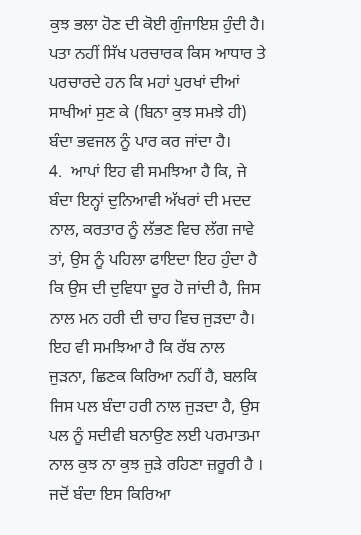ਕੁਝ ਭਲਾ ਹੋਣ ਦੀ ਕੋਈ ਗੁੰਜਾਇਸ਼ ਹੁੰਦੀ ਹੈ। ਪਤਾ ਨਹੀਂ ਸਿੱਖ ਪਰਚਾਰਕ ਕਿਸ ਆਧਾਰ ਤੇ ਪਰਚਾਰਦੇ ਹਨ ਕਿ ਮਹਾਂ ਪੁਰਖਾਂ ਦੀਆਂ ਸਾਖੀਆਂ ਸੁਣ ਕੇ (ਬਿਨਾ ਕੁਝ ਸਮਝੇ ਹੀ) ਬੰਦਾ ਭਵਜਲ ਨੂੰ ਪਾਰ ਕਰ ਜਾਂਦਾ ਹੈ।
4.  ਆਪਾਂ ਇਹ ਵੀ ਸਮਝਿਆ ਹੈ ਕਿ, ਜੇ ਬੰਦਾ ਇਨ੍ਹਾਂ ਦੁਨਿਆਵੀ ਅੱਖਰਾਂ ਦੀ ਮਦਦ ਨਾਲ, ਕਰਤਾਰ ਨੂੰ ਲੱਭਣ ਵਿਚ ਲੱਗ ਜਾਵੇ ਤਾਂ, ਉਸ ਨੂੰ ਪਹਿਲਾ ਫਾਇਦਾ ਇਹ ਹੁੰਦਾ ਹੈ ਕਿ ਉਸ ਦੀ ਦੁਵਿਧਾ ਦੂਰ ਹੋ ਜਾਂਦੀ ਹੈ, ਜਿਸ ਨਾਲ ਮਨ ਹਰੀ ਦੀ ਚਾਹ ਵਿਚ ਜੁੜਦਾ ਹੈ। ਇਹ ਵੀ ਸਮਝਿਆ ਹੈ ਕਿ ਰੱਬ ਨਾਲ ਜੁੜਨਾ, ਛਿਣਕ ਕਿਰਿਆ ਨਹੀਂ ਹੈ, ਬਲਕਿ ਜਿਸ ਪਲ ਬੰਦਾ ਹਰੀ ਨਾਲ ਜੁੜਦਾ ਹੈ, ਉਸ ਪਲ ਨੂੰ ਸਦੀਵੀ ਬਨਾਉਣ ਲਈ ਪਰਮਾਤਮਾ ਨਾਲ ਕੁਝ ਨਾ ਕੁਝ ਜੁੜੇ ਰਹਿਣਾ ਜ਼ਰੂਰੀ ਹੈ । ਜਦੋਂ ਬੰਦਾ ਇਸ ਕਿਰਿਆ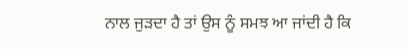ਨਾਲ ਜੁੜਦਾ ਹੈ ਤਾਂ ਉਸ ਨੂੰ ਸਮਝ ਆ ਜਾਂਦੀ ਹੈ ਕਿ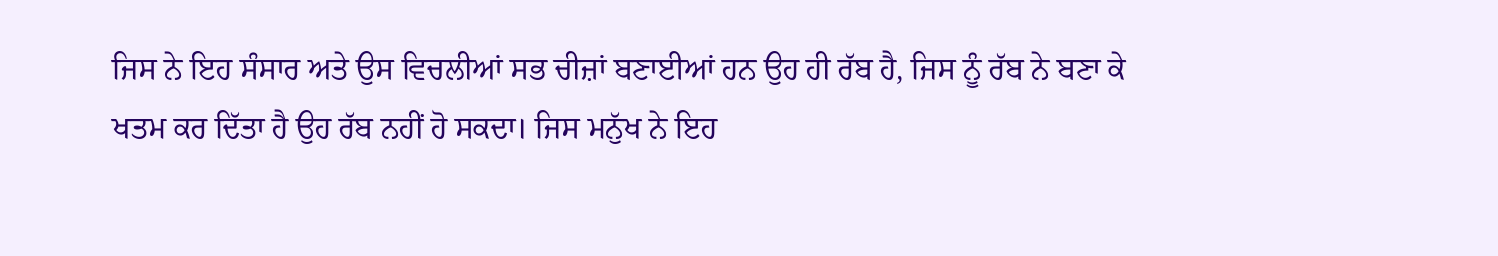ਜਿਸ ਨੇ ਇਹ ਸੰਸਾਰ ਅਤੇ ਉਸ ਵਿਚਲੀਆਂ ਸਭ ਚੀਜ਼ਾਂ ਬਣਾਈਆਂ ਹਨ ਉਹ ਹੀ ਰੱਬ ਹੈ, ਜਿਸ ਨੂੰ ਰੱਬ ਨੇ ਬਣਾ ਕੇ ਖਤਮ ਕਰ ਦਿੱਤਾ ਹੈ ਉਹ ਰੱਬ ਨਹੀਂ ਹੋ ਸਕਦਾ। ਜਿਸ ਮਨੁੱਖ ਨੇ ਇਹ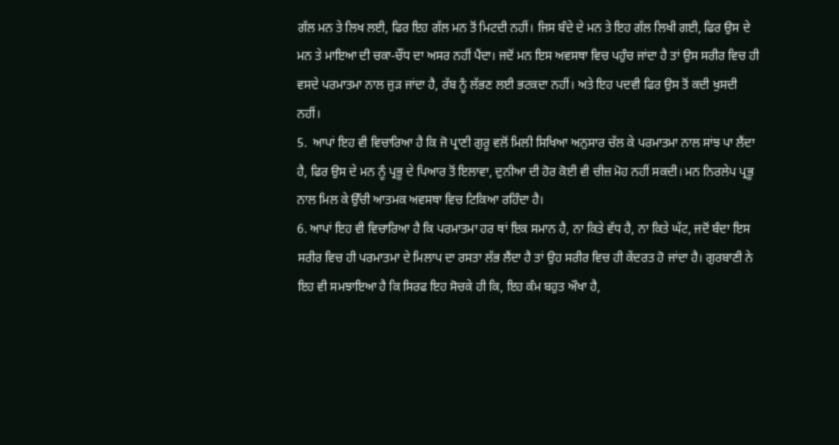ਗੱਲ ਮਨ ਤੇ ਲਿਖ ਲਈ, ਫਿਰ ਇਹ ਗੱਲ ਮਨ ਤੋਂ ਮਿਟਦੀ ਨਹੀਂ। ਜਿਸ ਬੰਦੇ ਦੇ ਮਨ ਤੇ ਇਹ ਗੱਲ ਲਿਖੀ ਗਈ, ਫਿਰ ਉਸ ਦੇ ਮਨ ਤੇ ਮਾਇਆ ਦੀ ਚਕਾ-ਚੌਂਧ ਦਾ ਅਸਰ ਨਹੀਂ ਪੈਂਦਾ। ਜਦੋਂ ਮਨ ਇਸ ਅਵਸਥਾ ਵਿਚ ਪਹੁੰਚ ਜਾਂਦਾ ਹੈ ਤਾਂ ਉਸ ਸਰੀਰ ਵਿਚ ਹੀ ਵਸਦੇ ਪਰਮਾਤਮਾ ਨਾਲ ਜੁੜ ਜਾਂਦਾ ਹੈ, ਰੱਬ ਨੂੰ ਲੱਭਣ ਲਈ ਭਟਕਦਾ ਨਹੀਂ। ਅਤੇ ਇਹ ਪਦਵੀ ਫਿਰ ਉਸ ਤੋਂ ਕਦੀ ਖੁਸਦੀ ਨਹੀਂ।
5.  ਆਪਾਂ ਇਹ ਵੀ ਵਿਚਾਰਿਆ ਹੈ ਕਿ ਜੋ ਪ੍ਰਾਣੀ ਗੁਰੂ ਵਲੋਂ ਮਿਲੀ ਸਿਖਿਆ ਅਨੁਸਾਰ ਚੱਲ ਕੇ ਪਰਮਾਤਮਾ ਨਾਲ ਸਾਂਝ ਪਾ ਲੈਂਦਾ ਹੈ, ਫਿਰ ਉਸ ਦੇ ਮਨ ਨੂੰ ਪ੍ਰਭੂ ਦੇ ਪਿਆਰ ਤੋਂ ਇਲਾਵਾ, ਦੁਨੀਆ ਦੀ ਹੋਰ ਕੋਈ ਵੀ ਚੀਜ਼ ਮੋਹ ਨਹੀਂ ਸਕਦੀ। ਮਨ ਨਿਰਲੇਪ ਪ੍ਰਭੂ ਨਾਲ ਮਿਲ ਕੇ ਉੱਚੀ ਆਤਮਕ ਅਵਸਥਾ ਵਿਚ ਟਿਕਿਆ ਰਹਿੰਦਾ ਹੈ।
6. ਆਪਾਂ ਇਹ ਵੀ ਵਿਚਾਰਿਆ ਹੈ ਕਿ ਪਰਮਾਤਮਾ ਹਰ ਥਾਂ ਇਕ ਸਮਾਨ ਹੈ, ਨਾ ਕਿਤੇ ਵੱਧ ਹੈ, ਨਾ ਕਿਤੇ ਘੱਟ, ਜਦੋਂ ਬੰਦਾ ਇਸ ਸਰੀਰ ਵਿਚ ਹੀ ਪਰਮਾਤਮਾ ਦੇ ਮਿਲਾਪ ਦਾ ਰਸਤਾ ਲੱਭ ਲੈਂਦਾ ਹੈ ਤਾਂ ਉਹ ਸਰੀਰ ਵਿਚ ਹੀ ਕੇਂਦਰਤ ਹੋ ਜਾਂਦਾ ਹੈ। ਗੁਰਬਾਣੀ ਨੇ ਇਹ ਵੀ ਸਮਝਾਇਆ ਹੈ ਕਿ ਸਿਰਫ ਇਹ ਸੋਚਕੇ ਹੀ ਕਿ, ਇਹ ਕੰਮ ਬਹੁਤ ਔਖਾ ਹੈ,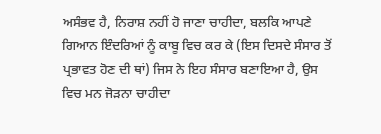ਅਸੰਭਵ ਹੈ, ਨਿਰਾਸ਼ ਨਹੀਂ ਹੋ ਜਾਣਾ ਚਾਹੀਦਾ, ਬਲਕਿ ਆਪਣੇ ਗਿਆਨ ਇੰਦਰਿਆਂ ਨੂੰ ਕਾਬੂ ਵਿਚ ਕਰ ਕੇ (ਇਸ ਦਿਸਦੇ ਸੰਸਾਰ ਤੋਂ ਪ੍ਰਭਾਵਤ ਹੋਣ ਦੀ ਥਾਂ) ਜਿਸ ਨੇ ਇਹ ਸੰਸਾਰ ਬਣਾਇਆ ਹੈ, ਉਸ ਵਿਚ ਮਨ ਜੋੜਨਾ ਚਾਹੀਦਾ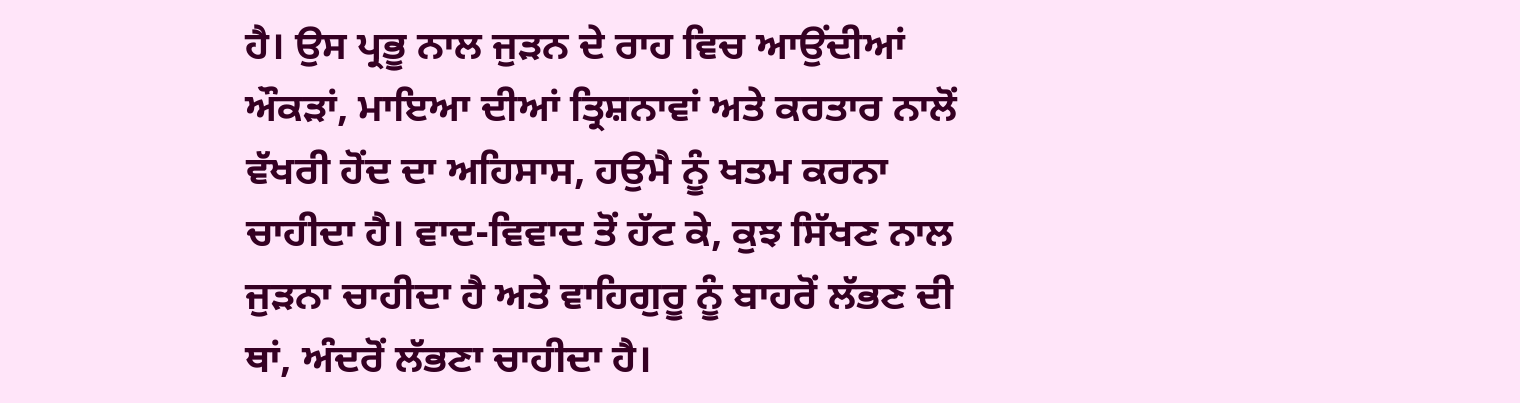ਹੈ। ਉਸ ਪ੍ਰਭੂ ਨਾਲ ਜੁੜਨ ਦੇ ਰਾਹ ਵਿਚ ਆਉਂਦੀਆਂ ਔਕੜਾਂ, ਮਾਇਆ ਦੀਆਂ ਤ੍ਰਿਸ਼ਨਾਵਾਂ ਅਤੇ ਕਰਤਾਰ ਨਾਲੋਂ ਵੱਖਰੀ ਹੋਂਦ ਦਾ ਅਹਿਸਾਸ, ਹਉਮੈ ਨੂੰ ਖਤਮ ਕਰਨਾ ਚਾਹੀਦਾ ਹੈ। ਵਾਦ-ਵਿਵਾਦ ਤੋਂ ਹੱਟ ਕੇ, ਕੁਝ ਸਿੱਖਣ ਨਾਲ ਜੁੜਨਾ ਚਾਹੀਦਾ ਹੈ ਅਤੇ ਵਾਹਿਗੁਰੂ ਨੂੰ ਬਾਹਰੋਂ ਲੱਭਣ ਦੀ ਥਾਂ, ਅੰਦਰੋਂ ਲੱਭਣਾ ਚਾਹੀਦਾ ਹੈ।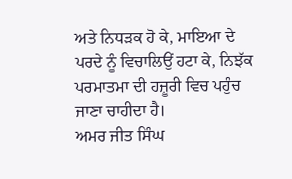ਅਤੇ ਨਿਧੜਕ ਹੋ ਕੇ, ਮਾਇਆ ਦੇ ਪਰਦੇ ਨੂੰ ਵਿਚਾਲਿਉਂ ਹਟਾ ਕੇ, ਨਿਝੱਕ ਪਰਮਾਤਮਾ ਦੀ ਹਜ਼ੂਰੀ ਵਿਚ ਪਹੁੰਚ ਜਾਣਾ ਚਾਹੀਦਾ ਹੈ।
ਅਮਰ ਜੀਤ ਸਿੰਘ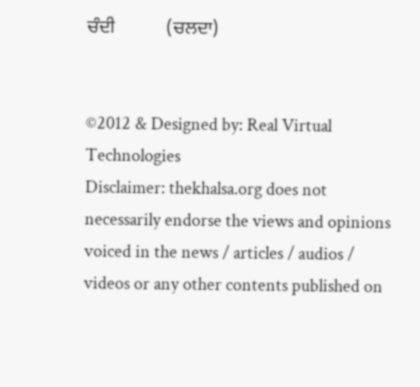ਚੰਦੀ           (ਚਲਦਾ)


©2012 & Designed by: Real Virtual Technologies
Disclaimer: thekhalsa.org does not necessarily endorse the views and opinions voiced in the news / articles / audios / videos or any other contents published on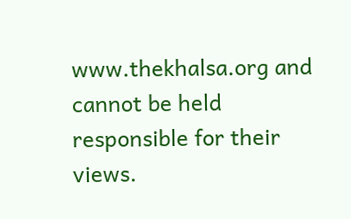www.thekhalsa.org and cannot be held responsible for their views.